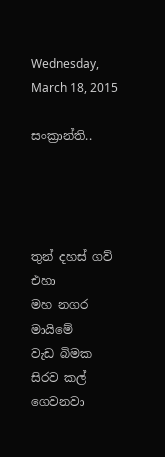Wednesday, March 18, 2015

සංක්‍රාන්ති..




තුන් දහස් ගව් එහා
මහ නගර මායිමේ
වැඩ බිමක සිරව කල් ගෙවනවා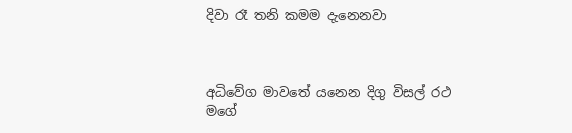දිවා රෑ තනි කමම දැනෙනවා



අධිවේග මාවතේ යනෙන දිගු විසල් රථ
මගේ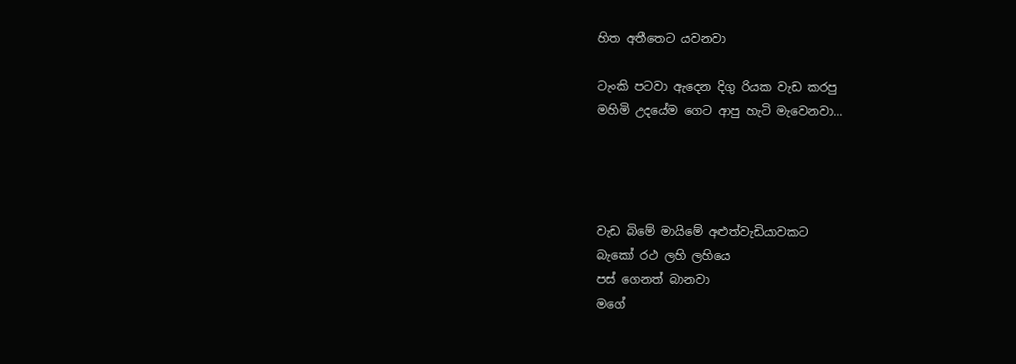හිත අතීතෙට යවනවා

ටැංකි පටවා ඇදෙන දිගු රියක වැඩ කරපු
මහිමි උදයේම ගෙට ආපු හැටි මැවෙනවා...




වැඩ බිමේ මායිමේ අළුත්වැඩියාවකට
බැකෝ රථ ලහි ලහියෙ
පස් ගෙනත් බානවා
මගේ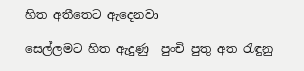හිත අතීතෙට ඇදෙනවා

සෙල්ලමට හිත ඇදුණු  පුංචි පුතු අත රැඳුනු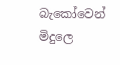බැකෝවෙන් මිදුලෙ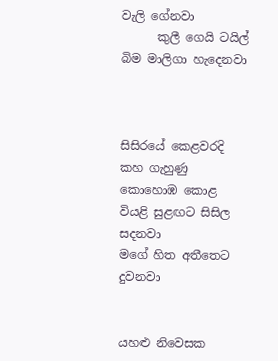වැලි ගේනවා
      කුලී ගෙයි ටයිල් බිම මාලිගා හැදෙනවා



සිසිරයේ කෙළවරදි කහ ගැහුණු කොහොඹ කොළ
වියළි සුළඟට සිසිල සදනවා
මගේ හිත අතීතෙට දුවනවා


යහළු නිවෙසක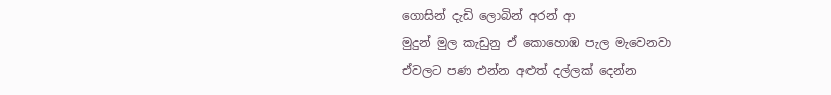ගොසින් දැඩි ලොබින් අරන් ආ
මුදුන් මුල කැඩුනු ඒ කොහොඹ පැල මැවෙනවා
ඒවලට පණ එන්න අළුත් දල්ලක් දෙන්න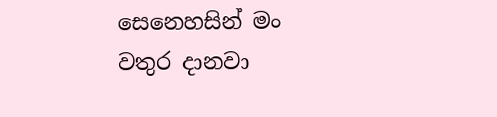සෙනෙහසින් මං වතුර දානවා